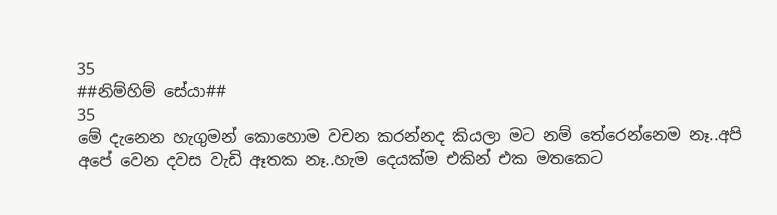35
##නිම්හිම් සේයා##
35
මේ දැනෙන හැගුමන් කොහොම වචන කරන්නද කියලා මට නම් තේරෙන්නෙම නෑ..අපි අපේ වෙන දවස වැඩි ඈතක නෑ..හැම දෙයක්ම එකින් එක මතකෙට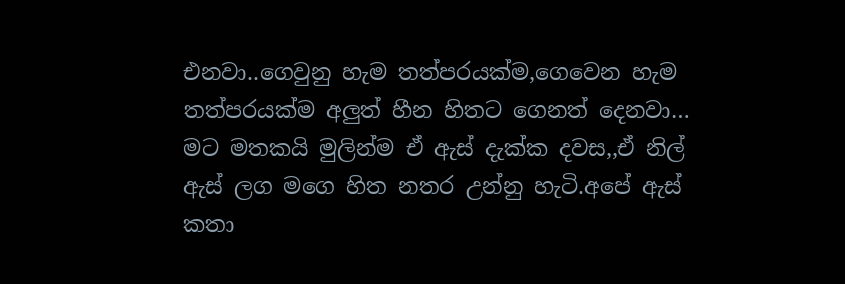එනවා..ගෙවුනු හැම තත්පරයක්ම,ගෙවෙන හැම තත්පරයක්ම අලුත් හීන හිතට ගෙනත් දෙනවා…
මට මතකයි මුලින්ම ඒ ඇස් දැක්ක දවස,,ඒ නිල් ඇස් ලග මගෙ හිත නතර උන්නු හැටි.අපේ ඇස් කතා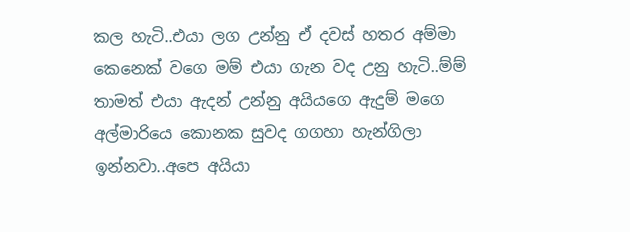කල හැටි..එයා ලග උන්නු ඒ දවස් හතර අම්මා කෙනෙක් වගෙ මම් එයා ගැන වද උනු හැටි..ම්ම් තාමත් එයා ඇදන් උන්නු අයියගෙ ඇදුම් මගෙ අල්මාරියෙ කොනක සුවද ගගහා හැන්ගිලා ඉන්නවා..අපෙ අයියා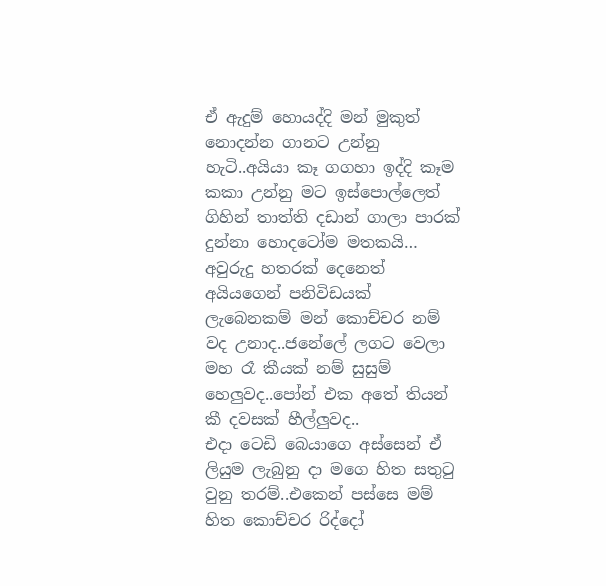ඒ ඇදුම් හොයද්දි මන් මුකුත් නොදන්න ගානට උන්නු හැටි..අයියා කෑ ගගහා ඉද්දි කෑම කකා උන්නු මට ඉස්පොල්ලෙත් ගිහින් තාත්ති දඩාන් ගාලා පාරක් දුන්නා හොදටෝම මතකයි…
අවුරුදු හතරක් දෙනෙත් අයියගෙන් පනිවිඩයක් ලැබෙනකම් මන් කොච්චර නම් වද උනාද..ජනේලේ ලගට වෙලා මහ රෑ කීයක් නම් සුසුම් හෙලුවද..පෝන් එක අතේ තියන් කී දවසක් හීල්ලුවද..
එදා ටෙඩි බෙයාගෙ අස්සෙන් ඒ ලියුම ලැබුනු දා මගෙ හිත සතුටු වුනු තරම්..එකෙන් පස්සෙ මම් හිත කොච්චර රිද්දෝ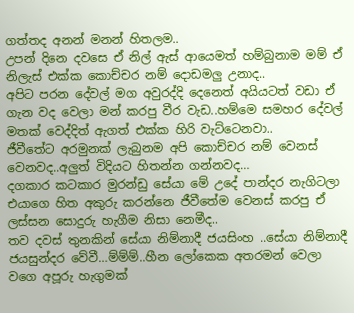ගත්තද අනන් මනන් හිතලම..
උපන් දිනෙ දවසෙ ඒ නිල් ඇස් ආයෙමත් හම්බුනාම මම් ඒ නිලැස් එක්ක කොච්චර නම් දොඩමලු උනාද..
අපිට පරන දේවල් මග අවුරද්දි දෙනෙත් අයියටත් වඩා ඒ ගැන වද වෙලා මන් කරපු වීර වැඩ..හම්මෙ සමහර දේවල් මතක් වෙද්දිත් ඇගත් එක්ක හිරි වැට්ටෙනවා..
ජීවීතේට අරමුනක් ලැබුනම අපි කොච්චර නම් වෙනස් වෙනවද..අලුත් විදියට හිතන්න ගන්නවද…
දගකාර කටකාර මුරන්ඩු සේයා මේ උදේ පාන්දර නැගිටලා එයාගෙ හිත අකුරු කරන්නෙ ජීවීතේම වෙනස් කරපු ඒ ලස්සන සොදුරු හැගීම නිසා නෙමීද..
තව දවස් තුනකින් සේයා නිම්නාදී ජයසිංහ ..සේයා නිම්නාදී ජයසුන්දර වේවී…ම්ම්ම්..හීන ලෝකෙක අතරමන් වෙලා වගෙ අපූරු හැගුමක්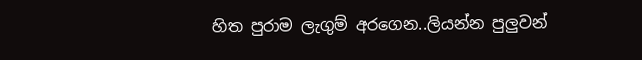හිත පුරාම ලැගුම් අරගෙන..ලියන්න පුලුවන්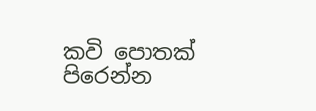කවි පොතක් පිරෙන්න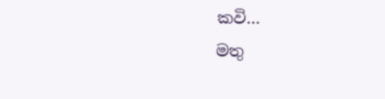කවි…
මතු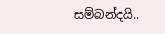සම්බන්දයි..